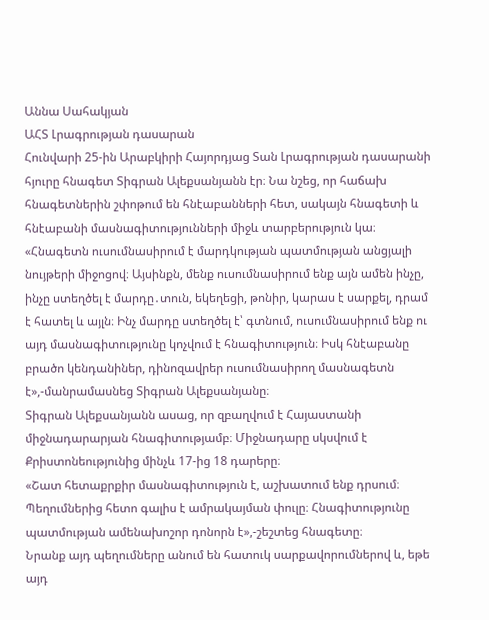Աննա Սահակյան
ԱՀՏ Լրագրության դասարան
Հունվարի 25-ին Արաբկիրի Հայորդյաց Տան Լրագրության դասարանի հյուրը հնագետ Տիգրան Ալեքսանյանն էր։ Նա նշեց, որ հաճախ հնագետներին շփոթում են հնէաբանների հետ, սակայն հնագետի և հնէաբանի մասնագիտությունների միջև տարբերություն կա։
«Հնագետն ուսումնասիրում է մարդկության պատմության անցյալի նույթերի միջոցով։ Այսինքն, մենք ուսումնասիրում ենք այն ամեն ինչը, ինչը ստեղծել է մարդը․տուն, եկեղեցի, թոնիր, կարաս է սարքել, դրամ է հատել և այլն։ Ինչ մարդը ստեղծել է՝ գտնում, ուսումնասիրում ենք ու այդ մասնագիտությունը կոչվում է հնագիտություն։ Իսկ հնէաբանը բրածո կենդանիներ, դինոզավրեր ուսումնասիրող մասնագետն է»,-մանրամասնեց Տիգրան Ալեքսանյանը։
Տիգրան Ալեքսանյանն ասաց, որ զբաղվում է Հայաստանի միջնադարարյան հնագիտությամբ։ Միջնադարը սկսվում է Քրիստոնեությունից մինչև 17-ից 18 դարերը։
«Շատ հետաքրքիր մասնագիտություն է, աշխատում ենք դրսում։ Պեղումներից հետո գալիս է ամրակայման փուլը։ Հնագիտությունը պատմության ամենախոշոր դոնորն է»,-շեշտեց հնագետը։
Նրանք այդ պեղումները անում են հատուկ սարքավորումներով և, եթե այդ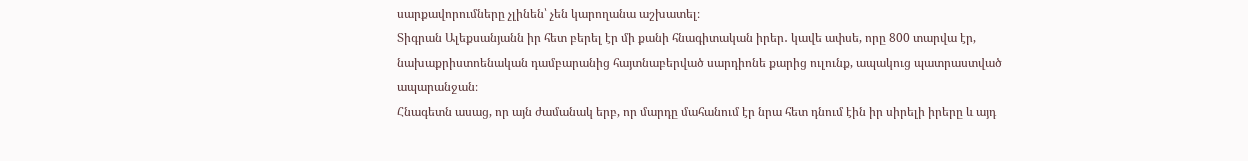սարքավորումները չլինեն՝ չեն կարողանա աշխատել։
Տիգրան Ալեքսանյանն իր հետ բերել էր մի քանի հնագիտական իրեր․ կավե ափսե, որը 800 տարվա էր, նախաքրիստոենական դամբարանից հայտնաբերված սարդիոնե քարից ուլունք, ապակուց պատրաստված ապարանջան։
Հնագետն ասաց, որ այն ժամանակ երբ, որ մարդը մահանում էր նրա հետ դնում էին իր սիրելի իրերը և այդ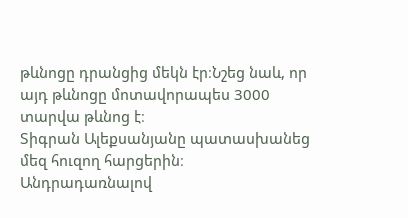թևնոցը դրանցից մեկն էր։Նշեց նաև, որ այդ թևնոցը մոտավորապես 3000 տարվա թևնոց է։
Տիգրան Ալեքսանյանը պատասխանեց մեզ հուզող հարցերին։
Անդրադառնալով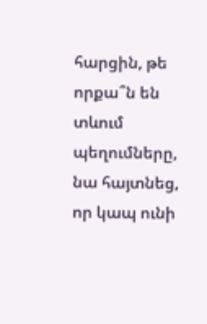հարցին, թե որքա՞ն են տևում պեղումները, նա հայտնեց, որ կապ ունի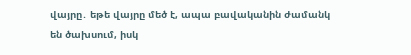վայրը․ եթե վայրը մեծ է, ապա բավականին ժամանկ են ծախսում, իսկ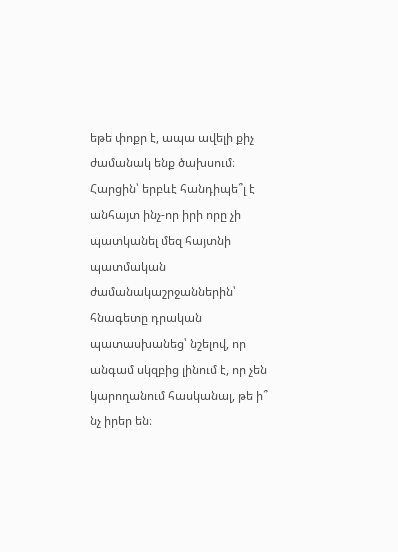եթե փոքր է, ապա ավելի քիչ ժամանակ ենք ծախսում։
Հարցին՝ երբևէ հանդիպե՞լ է անհայտ ինչ-որ իրի որը չի պատկանել մեզ հայտնի պատմական ժամանակաշրջաններին՝ հնագետը դրական պատասխանեց՝ նշելով, որ անգամ սկզբից լինում է, որ չեն կարողանում հասկանալ, թե ի՞
նչ իրեր են։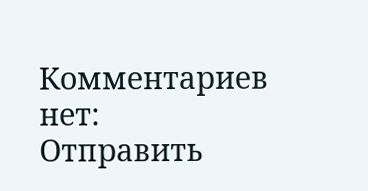Комментариев нет:
Отправить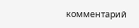комментарий